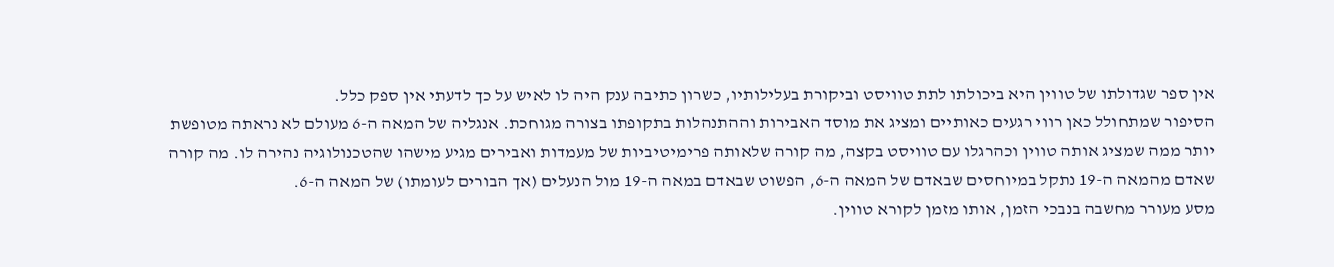אין ספר שגדולתו של טווין היא ביכולתו לתת טוויסט וביקורת בעלילותיו, כשרון כתיבה ענק היה לו לאיש על כך לדעתי אין ספק כלל.
הסיפור שמתחולל כאן רווי רגעים כאותיים ומציג את מוסד האבירות וההתנהלות בתקופתו בצורה מגוחכת. אנגליה של המאה ה-6 מעולם לא נראתה מטופשת יותר ממה שמציג אותה טווין וכהרגלו עם טוויסט בקצה, מה קורה שלאותה פרימיטיביות של מעמדות ואבירים מגיע מישהו שהטכנולוגיה נהירה לו. מה קורה שאדם מהמאה ה-19 נתקל במיוחסים שבאדם של המאה ה-6, הפשוט שבאדם במאה ה-19 מול הנעלים (אך הבורים לעומתו) של המאה ה-6.
מסע מעורר מחשבה בנבכי הזמן, אותו מזמן לקורא טווין.